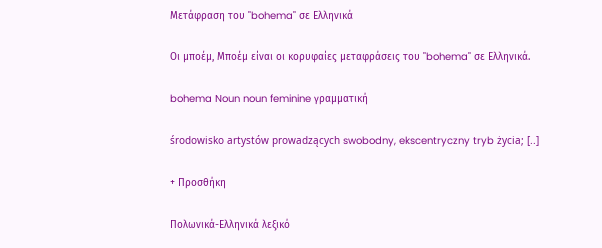Μετάφραση του "bohema" σε Ελληνικά

Οι μποέμ, Μποέμ είναι οι κορυφαίες μεταφράσεις του "bohema" σε Ελληνικά.

bohema Noun noun feminine γραμματική

środowisko artystów prowadzących swobodny, ekscentryczny tryb życia; [..]

+ Προσθήκη

Πολωνικά-Ελληνικά λεξικό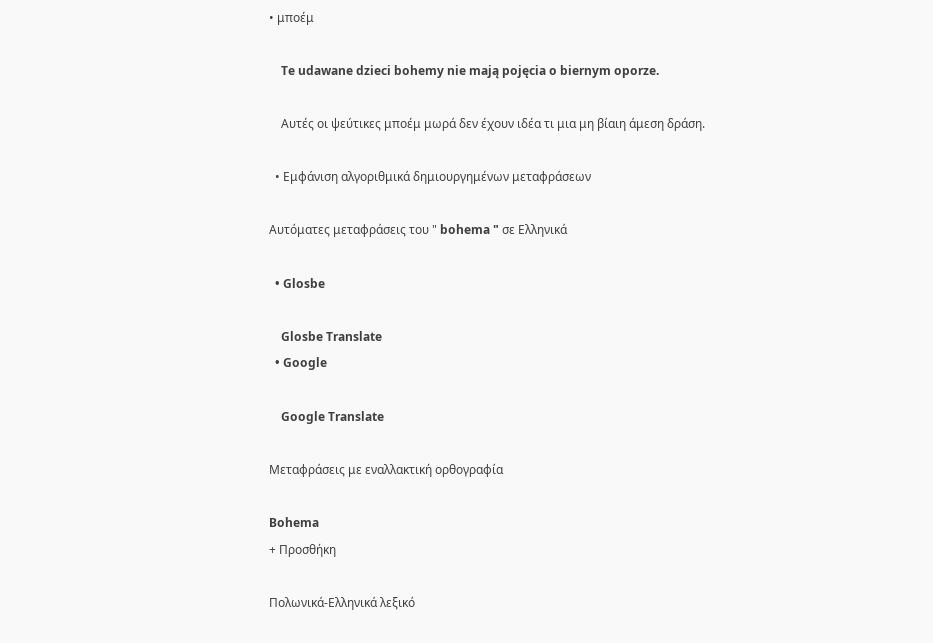• μποέμ

    Te udawane dzieci bohemy nie mają pojęcia o biernym oporze.

    Αυτές οι ψεύτικες μποέμ μωρά δεν έχουν ιδέα τι μια μη βίαιη άμεση δράση.

  • Εμφάνιση αλγοριθμικά δημιουργημένων μεταφράσεων

Αυτόματες μεταφράσεις του " bohema " σε Ελληνικά

  • Glosbe

    Glosbe Translate
  • Google

    Google Translate

Μεταφράσεις με εναλλακτική ορθογραφία

Bohema
+ Προσθήκη

Πολωνικά-Ελληνικά λεξικό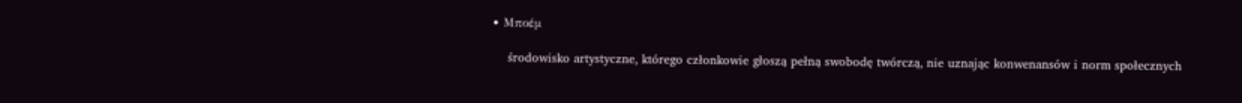• Μποέμ

    środowisko artystyczne, którego członkowie głoszą pełną swobodę twórczą, nie uznając konwenansów i norm społecznych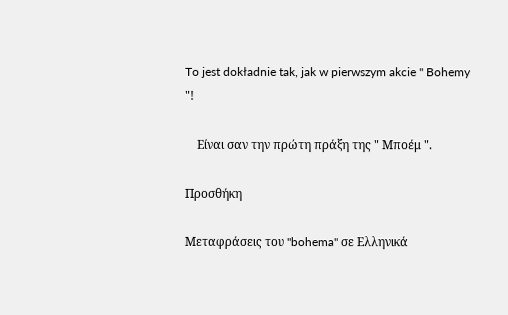To jest dokładnie tak, jak w pierwszym akcie " Bohemy "!

    Είναι σαν την πρώτη πράξη της " Μποέμ ".

Προσθήκη

Μεταφράσεις του "bohema" σε Ελληνικά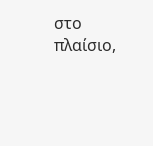στο πλαίσιο,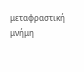μεταφραστική μνήμη